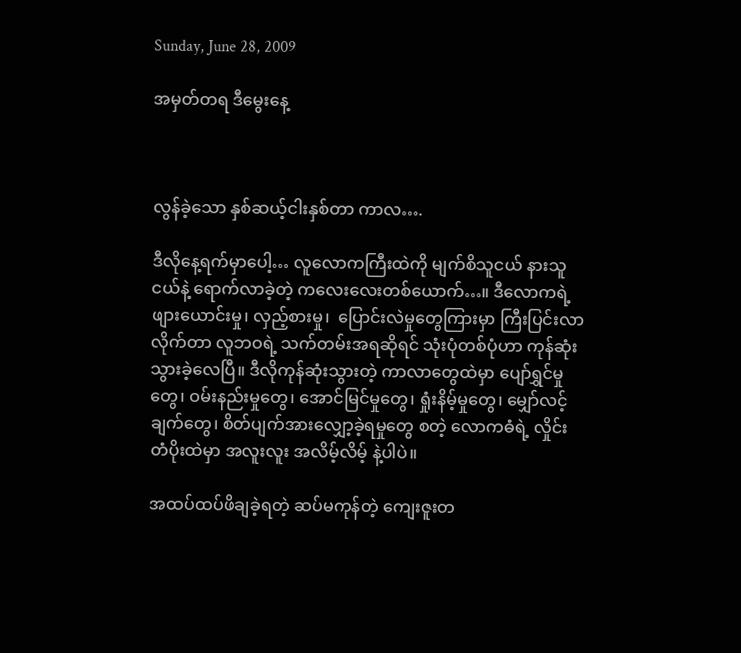Sunday, June 28, 2009

အမှတ်တရ ဒီမွေးနေ့



လွန်ခဲ့သော နှစ်ဆယ့်ငါးနှစ်တာ ကာလ….

ဒီလိုနေ့ရက်မှာပေါ့… လူလောကကြီးထဲကို မျက်စိသူငယ် နားသူငယ်နဲ့ ရောက်လာခဲ့တဲ့ ကလေးလေးတစ်ယောက်…။ ဒီလောကရဲ့  ဖျားယောင်းမှု၊ လှည့်စားမှု၊  ပြောင်းလဲမှုတွေကြားမှာ ကြီးပြင်းလာလိုက်တာ လူဘဝရဲ့ သက်တမ်းအရဆိုရင် သုံးပုံတစ်ပုံဟာ ကုန်ဆုံးသွားခဲ့လေပြီ။ ဒီလိုကုန်ဆုံးသွားတဲ့ ကာလာတွေထဲမှာ ပျော်ရွှင်မှုတွေ၊ ဝမ်းနည်းမှုတွေ၊ အောင်မြင်မှုတွေ၊ ရှုံးနိမ့်မှုတွေ၊ မျှော်လင့်ချက်တွေ၊ စိတ်ပျက်အားလျှော့ခဲ့ရမှုတွေ စတဲ့ လောကဓံရဲ့ လှိုင်းတံပိုးထဲမှာ အလူးလူး အလိမ့်လိမ့် နဲ့ပါပဲ။

အထပ်ထပ်ဖိချခဲ့ရတဲ့ ဆပ်မကုန်တဲ့ ကျေးဇူးတ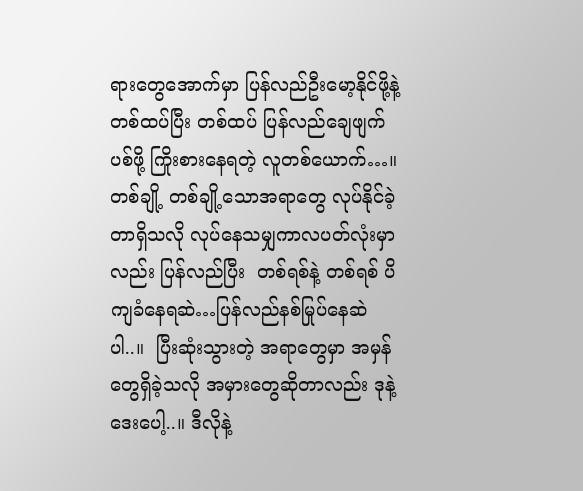ရားတွေအောက်မှာ ပြန်လည်ဦးမော့နိုင်ဖို့နဲ့ တစ်ထပ်ပြီး တစ်ထပ် ပြန်လည်ချေဖျက်ပစ်ဖို့ ကြိုးစားနေရတဲ့ လူတစ်ယောက်…။ တစ်ချို့ တစ်ချို့သောအရာတွေ လုပ်နိုင်ခဲ့တာရှိသလို လုပ်နေသမျှကာလပတ်လုံးမှာလည်း ပြန်လည်ပြီး  တစ်ရစ်နဲ့ တစ်ရစ် ပိကျခံနေရဆဲ…ပြန်လည်နစ်မြုပ်နေဆဲပါ..။  ပြီးဆုံးသွားတဲ့ အရာတွေမှာ အမှန်တွေရှိခဲ့သလို အမှားတွေဆိုတာလည်း ဒုနဲ့ ဒေးပေါ့..။ ဒီလိုနဲ့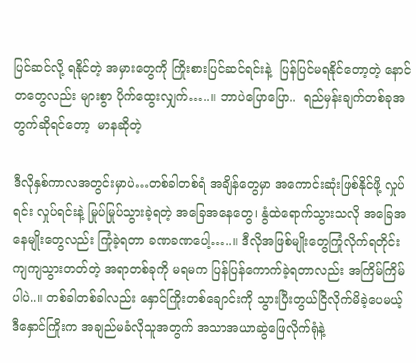ပြင်ဆင်လို့ ရနိုင်တဲ့ အမှားတွေကို ကြိုးစားပြင်ဆင်ရင်းနဲ့  ပြန်ပြင်မရနိုင်တော့တဲ့ နောင်တတွေလည်း များစွာ ပိုက်ထွေးလျှက်…..။ ဘာပဲပြောပြော..  ရည်မှန်းချက်တစ်ခုအတွက်ဆိုရင်တော့  မာနဆိုတဲ့

ဒီလိုနှစ်ကာလအတွင်းမှာပဲ…တစ်ခါတစ်ရံ အချိန်တွေမှာ အကောင်းဆုံးဖြစ်နိုင်ဖို့ လှုပ်ရင်း လှုပ်ရင်းနဲ့ မြုပ်မြုပ်သွားခဲ့ရတဲ့ အခြေအနေတွေ၊ နွံထဲရောက်သွားသလို အခြေအနေမျိုးတွေလည်း ကြုံခဲ့ရတာ ခဏခဏပေါ့…..။ ဒီလိုအဖြစ်မျိုးတွေကြုံလိုက်ရတိုင်း ကျကျသွားတတ်တဲ့ အရာတစ်ခုကို မရမက ပြန်ပြန်ကောက်ခဲ့ရတာလည်း အကြိမ်ကြိမ်ပါပဲ..။ တစ်ခါတစ်ခါလည်း နှောင်ကြိုးတစ်ချောင်းကို သွားပြီးတွယ်ငြိလိုက်မိခဲ့ပေမယ့် ဒီနှောင်ကြိုးက အချည်မခံလိုသူအတွက် အသာအယာဆွဲဖြေလိုက်ရုံနဲ့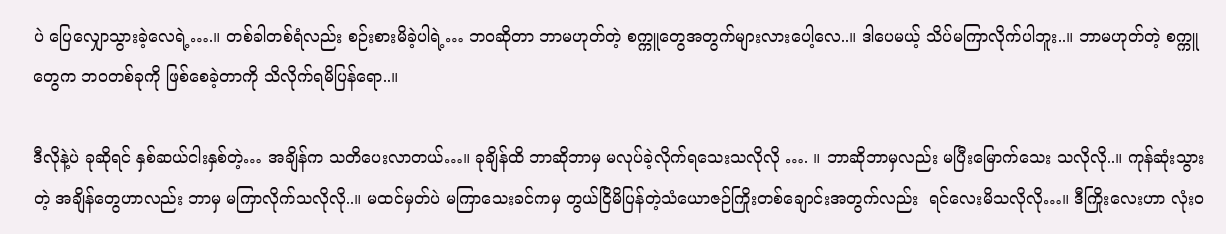ပဲ ပြေလျှောသွားခဲ့လေရဲ့….။ တစ်ခါတစ်ရံလည်း စဉ်းစားမိခဲ့ပါရဲ့… ဘဝဆိုတာ ဘာမဟုတ်တဲ့ စက္ကူတွေအတွက်များလားပေါ့လေ..။ ဒါပေမယ့် သိပ်မကြာလိုက်ပါဘူး..။ ဘာမဟုတ်တဲ့ စက္ကူတွေက ဘဝတစ်ခုကို ဖြစ်စေခဲ့တာကို သိလိုက်ရမိပြန်ရော..။

ဒီလိုနဲ့ပဲ ခုဆိုရင် နှစ်ဆယ်ငါးနှစ်တဲ့… အချိန်က သတိပေးလာတယ်…။ ခုချိန်ထိ ဘာဆိုဘာမှ မလုပ်ခဲ့လိုက်ရသေးသလိုလို …. ။ ဘာဆိုဘာမှလည်း မပြီးမြောက်သေး သလိုလို..။ ကုန်ဆုံးသွားတဲ့ အချိန်တွေဟာလည်း ဘာမှ မကြာလိုက်သလိုလို..။ မထင်မှတ်ပဲ မကြာသေးခင်ကမှ တွယ်ငြိမိပြန်တဲ့သံယောဇဉ်ကြိုးတစ်ချောင်းအတွက်လည်း  ရင်လေးမိသလိုလို…။ ဒီကြိုးလေးဟာ လုံးဝ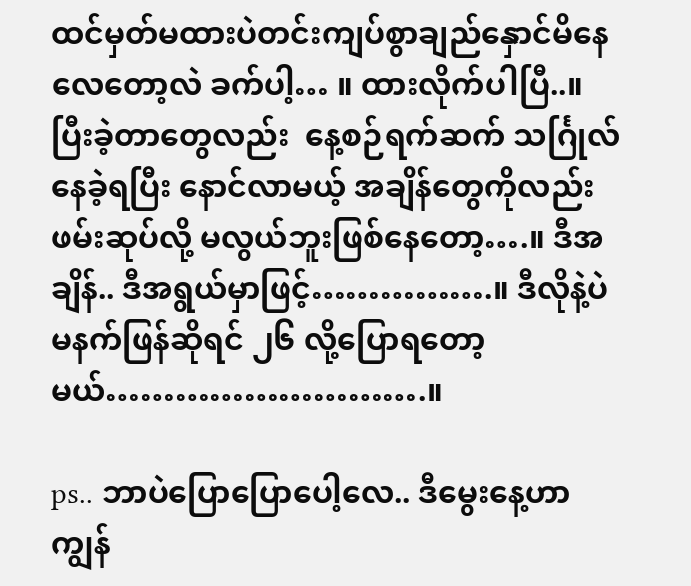ထင်မှတ်မထားပဲတင်းကျပ်စွာချည်နှောင်မိနေလေတော့လဲ ခက်ပါ့… ။ ထားလိုက်ပါပြီ..။  ပြီးခဲ့တာတွေလည်း  နေ့စဉ်ရက်ဆက် သင်္ဂြုလ်နေခဲ့ရပြီး နောင်လာမယ့် အချိန်တွေကိုလည်း ဖမ်းဆုပ်လို့ မလွယ်ဘူးဖြစ်နေတော့….။ ဒီအချိန်.. ဒီအရွယ်မှာဖြင့်…………….။ ဒီလိုနဲ့ပဲ မနက်ဖြန်ဆိုရင် ၂၆ လို့ပြောရတော့မယ်……………………….။

ps.. ဘာပဲပြောပြောပေါ့လေ.. ဒီမွေးနေ့ဟာ ကျွန်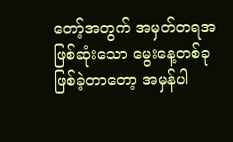တော့်အတွက် အမှတ်တရအဖြစ်ဆုံးသော မွေးနေ့တစ်ခု ဖြစ်ခဲ့တာတော့ အမှန်ပါ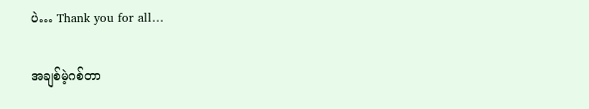ပဲ… Thank you for all…

အချစ်မဲ့ဂစ်တာ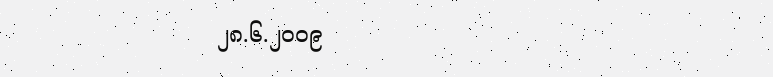၂၈.၆.၂၀၀၉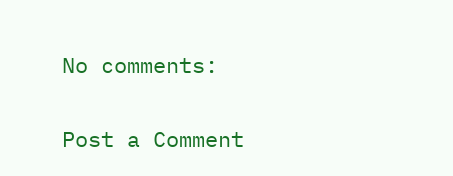No comments:

Post a Comment